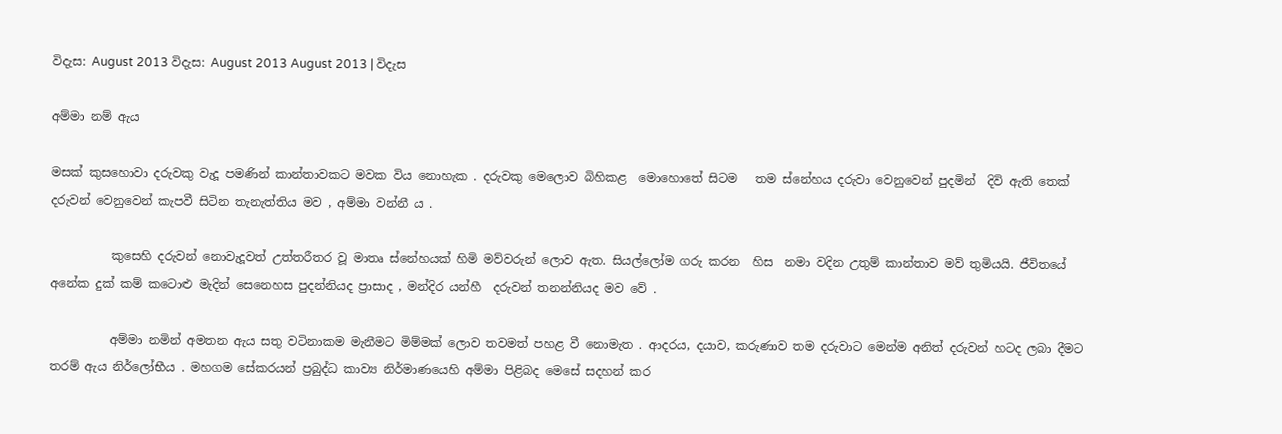විදැස: August 2013 විදැස: August 2013 August 2013 | විදැස

අම්මා නම් ඇය

මසක් කුසහොවා දරුවකු වැදූ පමණින් කාන්තාවකට මවක විය නොහැක . දරුවකු මෙලොව බිහිකළ  මොහොතේ සිටම   තම ස්නේහය දරුවා වෙනුවෙන් පුදමින්  දිවි ඇති තෙක් දරුවන් වෙනුවෙන් කැපවී සිටින තැනැත්තිය මව , අම්මා වන්නී ය .

          කුසෙහි දරුවන් නොවැදූවත් උත්තරීතර වූ මාතෘ ස්නේහයක් හිමි මව්වරුන් ලොව ඇත. සියල්ලෝම ගරු කරන  හිස  නමා වදින උතුම් කාන්තාව මව් තුමියයි. ජීවිතයේ අනේක දුක් කම් කටොළු මැදින් සෙනෙහස පුදන්නියද ප්‍රාසාද , මන්දිර යන්හී  දරුවන් තනන්නියද මව වේ .

          අම්මා නමින් අමතන ඇය සතු වටිනාකම මැනීමට මිම්මක් ලොව තවමත් පහළ වී නොමැත . ආදරය, දයාව, කරුණාව තම දරුවාට මෙන්ම අනිත් දරුවන් හටද ලබා දීමට තරම් ඇය නිර්ලෝභීය . මහගම සේකරයන් ප්‍රබුද්ධ කාව්‍ය නිර්මාණයෙහි අම්මා පිළිබද මෙසේ සදහන් කර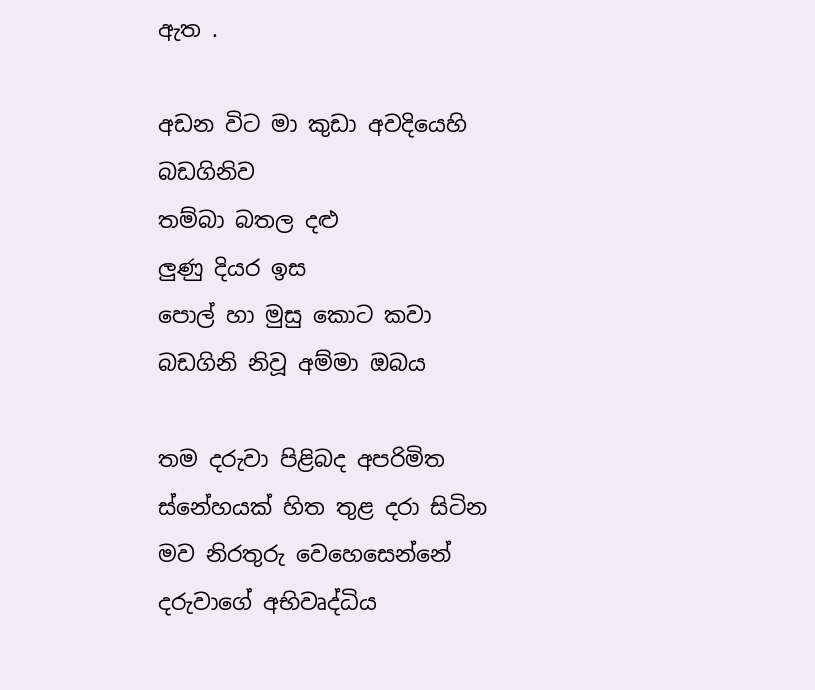ඇත .

අඩන විට මා කුඩා අවදියෙහි බඩගිනිව
තම්බා බතල දළු
ලුණු දියර ඉස
පොල් හා මුසු කොට කවා
බඩගිනි නිවූ අම්මා ඔබය

තම දරුවා පිළිබද අපරිමිත ස්නේහයක් හිත තුළ දරා සිටින මව නිරතුරු වෙහෙසෙන්නේ දරුවාගේ අභිවෘද්ධිය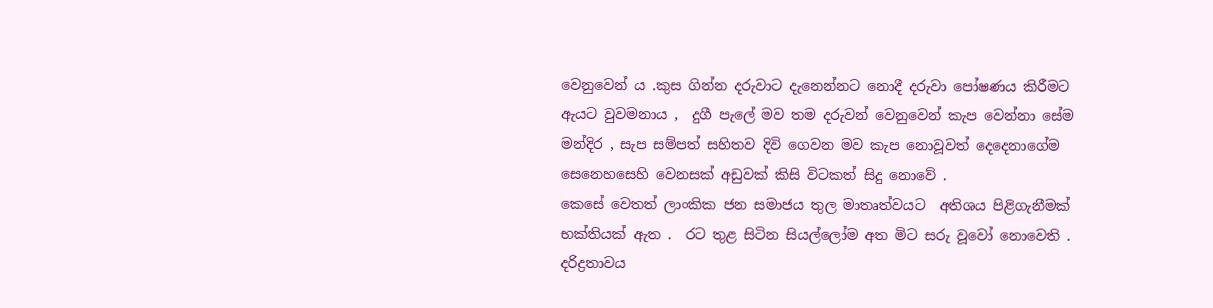වෙනුවෙන් ය .කුස ගින්න දරුවාට දැනෙන්නට නොදී දරුවා පෝෂණය කිරීමට ඇයට වුවමනාය ,  දුගී පැලේ මව තම දරුවන් වෙනුවෙන් කැප වෙන්නා සේම මන්දිර , සැප සම්පත් සහිතව දිවි ගෙවන මව කැප නොවූවත් දෙදෙනාගේම සෙනෙහසෙහි වෙනසක් අඩුවක් කිසි විටකත් සිදු නොවේ .
කෙසේ වෙතත් ලාංකික ජන සමාජය තුල මාතෘත්වයට  අතිශය පිළිගැනීමක් භක්තියක් ඇත .  රට තුළ සිටින සියල්ලෝම අත මිට සරු වූවෝ නොවෙති . දරිද්‍රතාවය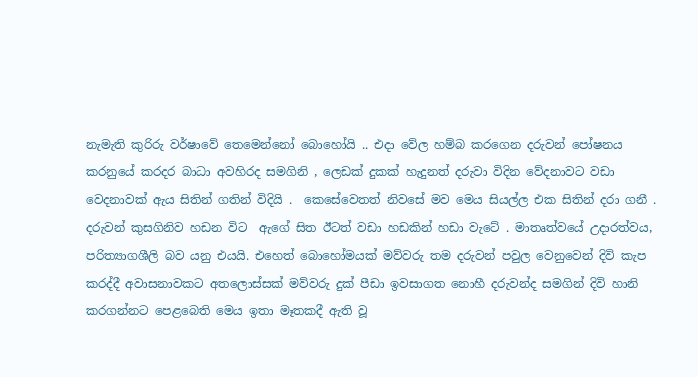නැමැති කුරිරු වර්ෂාවේ තෙමෙන්නෝ බොහෝයි .. එදා වේල හම්බ කරගෙන දරුවන් පෝෂනය  කරනුයේ කරදර බාධා අවහිරද සමගිනි , ලෙඩක් දුකක් හැදුනත් දරුවා විදින වේදනාවට වඩා වෙදනාවක් ඇය සිතින් ගතින් විදියි .  කෙසේවෙතත් නිවසේ මව මෙය සියල්ල එක සිතින් දරා ගනී . දරුවන් කුසගිනිව හඩන විට  ඇගේ සිත ඊටත් වඩා හඩකින් හඩා වැටේ . මාතෘත්වයේ උදාරත්වය, පරිත්‍යාගශීලි බව යනු එයයි. එහෙත් බොහෝමයක් මව්වරු තම දරුවන් පවුල වෙනුවෙන් දිවි කැප කරද්දී අවාසනාවකට අතලොස්සක් මව්වරු දුක් පීඩා ඉවසාගත නොහී දරුවන්ද සමගින් දිවි හානි කරගන්නට පෙළබෙති මෙය ඉතා මෑතකදී ඇති වූ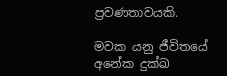ප්‍රවණතාවයකි.

මවක යනු ජීවිතයේ අනේක දුක්ඛ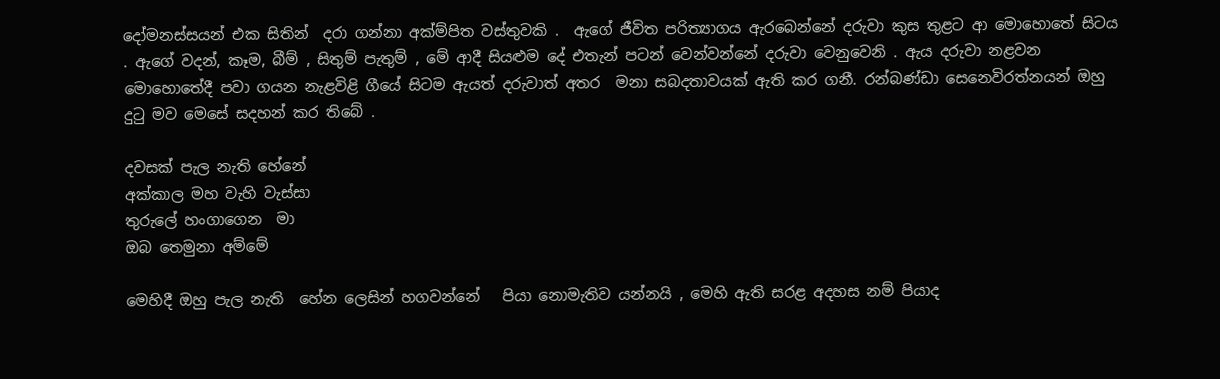දෝමනස්සයන් එක සිතින්  දරා ගන්නා අක්ම්පිත වස්තුවකි .  ඇගේ ජීවිත පරිත්‍යාගය ඇරබෙන්නේ දරුවා කුස තුළට ආ මොහොතේ සිටය . ඇගේ වදන්, කෑම, බීම් , සිතුම් පැතුම් , මේ ආදී සියළුම දේ එතැන් පටන් වෙන්වන්නේ දරුවා වෙනුවෙනි . ඇය දරුවා නළවන මොහොතේදී පවා ගයන නැළවිළි ගීයේ සිටම ඇයත් දරුවාත් අතර  මනා සබදතාවයක් ඇති කර ගනී. රන්බණ්ඩා සෙනෙවිරත්නයන් ඔහු දුටු මව මෙසේ සදහන් කර තිබේ .

දවසක් පැල නැති හේනේ
අක්කාල මහ වැහි වැස්සා
තුරුලේ හංගාගෙන  මා
ඔබ තෙමුනා අම්මේ

මෙහිදී ඔහු පැල නැති  හේන ලෙසින් හගවන්නේ   පියා නොමැතිව යන්නයි , මෙහි ඇති සරළ අදහස නම් පියාද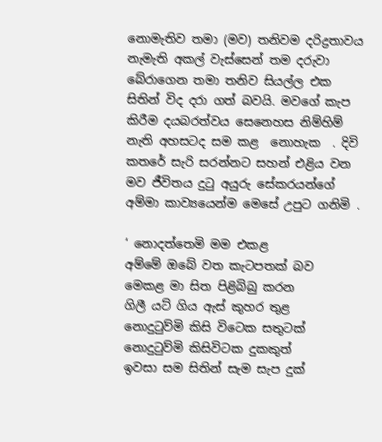නොමැතිව තමා (මව) තනිවම දරිද්‍රතාවය නැමැති අකල් වැස්සෙන් තම දරුවා බේරාගෙන තමා තනිව සියල්ල එක සිතින් විද දරා ගත් බවයි. මවගේ කැප කිරීම දයබරත්වය සෙනෙහස නිම්හිම් නැති අහසටද සම කළ  නොහැක  . දිවි කතරේ සැරි සරන්නට සහන් එළිය වන මව ජීවිතය දුටු අයුරු සේකරයන්ගේ අම්මා කාව්‍යයෙන්ම මෙසේ උපුට ගනිමි .

‘ නොදත්තෙමි මම එකළ
අම්මේ ඔබේ වත කැටපතක් බව
මෙකළ මා සිත පිළිබිබු කරන
ගිලී යට් ගිය ඇස් කුහර තුළ
නොදුටුව්මි කිසි විටෙක සතුටක්
නොදුටුව්මි කිසිවිටක දුකකුත්
ඉවසා සම සිතින් සැම සැප දුක්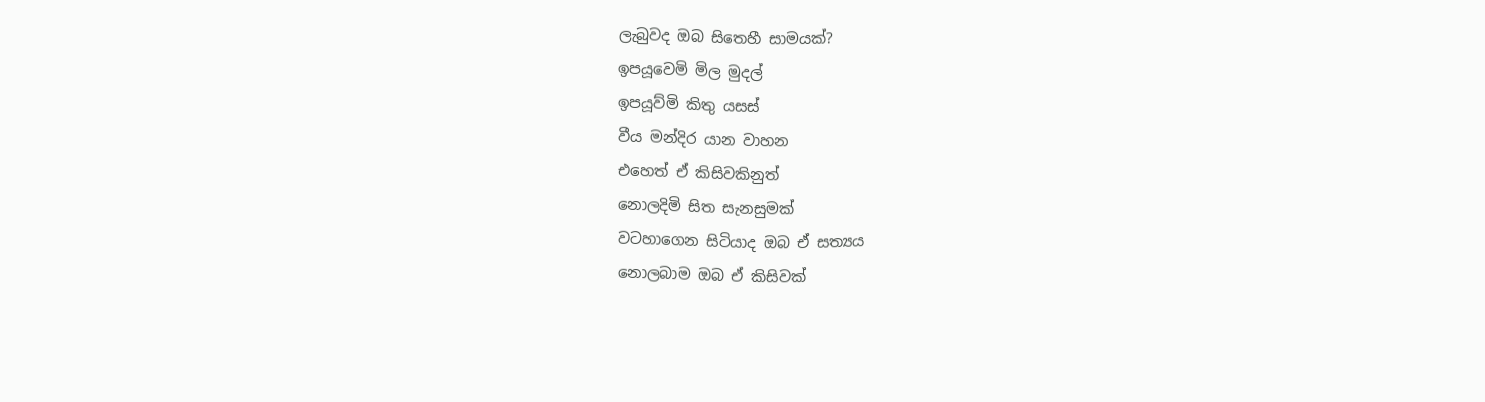ලැබුවද ඔබ සිතෙහී සාමයක්?
ඉපයූවෙමි මිල මුදල්
ඉපයූව්මි කිතු යසස්
වීය මන්දිර යාන වාහන
එහෙත් ඒ කිසිවකිනුත්
නොලදිමි සිත සැනසුමක්
වටහාගෙන සිටියාද ඔබ ඒ සත්‍යය
නොලබාම ඔබ ඒ කිසිවක්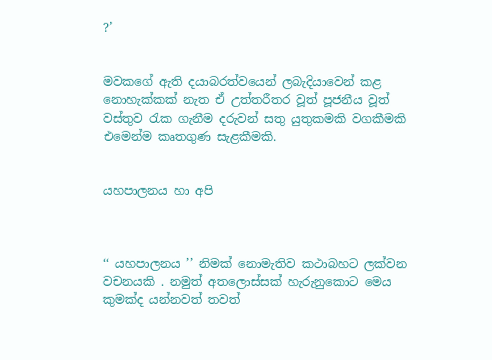?’


මවකගේ ඇති දයාබරත්වයෙන් ලබැදියාවෙන් කළ නොහැක්කක් නැත ඒ උත්තරීතර වූත් පූජනීය වූත් වස්තුව රැක ගැනීම දරුවන් සතු යුතුකමකි වගකීමකි එමෙන්ම කෘතගුණ සැළකීමකි.


යහපාලනය හා අපි



‘‘ යහපාලනය ’’ නිමක් නොමැතිව කථාබහට ලක්වන වචනයකි . නමුත් අතලොස්සක් හැරුනුකොට මෙය කුමක්ද යන්නවත් තවත්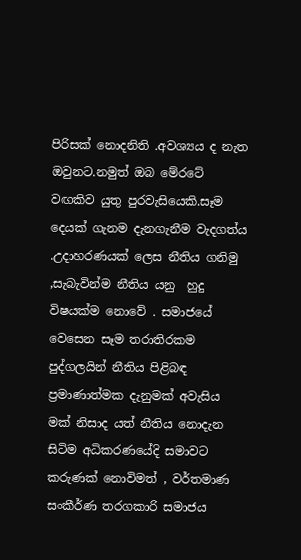පිරිසක් නොදනිති .අවශ්‍යය ද නැත ඔවුනට.නමුත් ඔබ මේරටේ වඟකිව යුතු පුරවැසියෙකි.සෑම දෙයක් ගැනම දැනගැනීම වැදගත්ය .උදාහරණයක් ලෙස නීතිය ගනිමු ,සැබැවින්ම නීතිය යනු  හුදු  විෂයක්ම නොවේ . සමාජයේ වෙසෙන සෑම තරාතිරකම පුද්ගලයින් නීතිය පිළිබඳ ප්‍රමාණාත්මක දැනුමක් අවැසිය මක් නිසාද යත් නීතිය නොදැන සිටිම අධිකරණයේදි සමාවට කරුණක් නොවිමත් , වර්තමාණ  සංකීර්ණ තරගකාරි සමාජය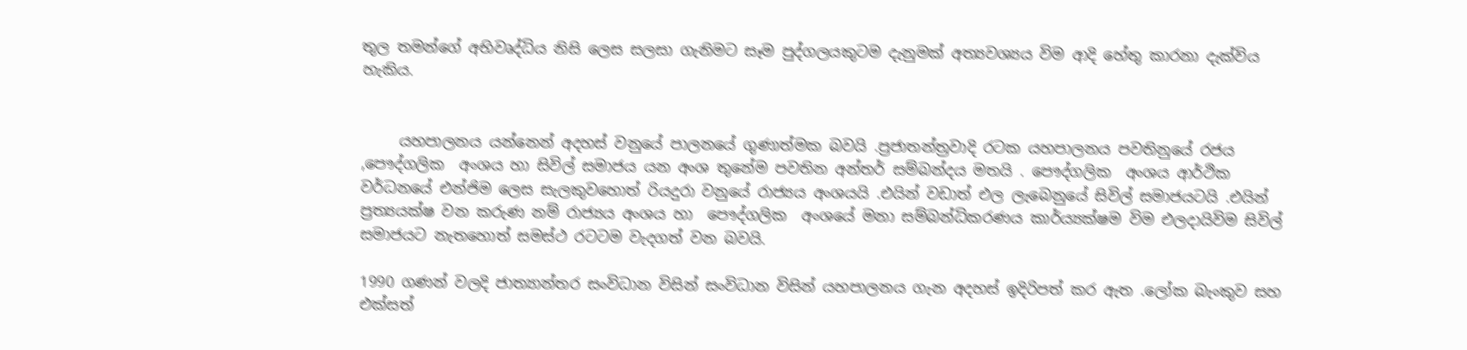තුල තමන්ගේ අභිවෘද්ධිය නිසි ලෙස සලසා ගැනිමට සෑම පුද්ගලයකුටම දැනුමක් අත්‍යවශ්‍යය විම ආදි හේතු කාරනා දැක්විය හැකිය.


     යහපාලනය යන්නෙන් අදහස් වනුයේ පාලනයේ ගුණාත්මක බවයි .ප්‍රජාතන්ත්‍රවාදි රටක යහපාලනය පවතිනුයේ රජය ,පෞද්ගලික  අංශය හා සිවිල් සමාජය යන අංශ තුනේම පවතින අන්තර් සම්බන්දය මතයි . පෞද්ගලික  අංශය ආර්ථික වර්ධනයේ එන්ජිම ලෙස සැලකුවහොත් රියදුරා වනුයේ රාජ්‍යය අංශයයි .එයින් වඩාත් එල ලැ‍බෙනුයේ සිවිල් සමාජයටයි .එයින් ප්‍රත්‍යයක්ෂ වන කරුණ නම් රාජ්‍යය අංශය හා  පෞද්ගලික  අංශයේ මනා සම්බන්ධිකරණය කාර්ය්‍යක්ෂම විම එලදායිවිම සිවිල් සමාජයට නැතහොත් සමස්ථ රටටම වැදගත් වන බවයි.

1990 ගණන් වලදි ජාත්‍යාන්තර සංවිධාන විසින් සංවිධාන විසින් යහපාලනය ගැන අදහස් ඉදිරිපත් කර ඇත .ලෝක බැංකුව සහ එක්සත්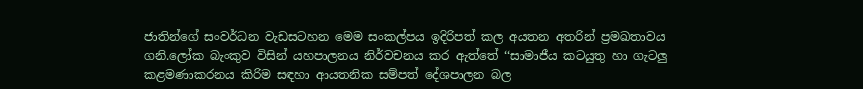ජාතින්ගේ සංවර්ධන වැඩසටහන මෙම සංකල්පය ඉදිරිපත් කල අයතන අතරින් ප්‍රමඛතාවය ගනි.ලෝක බැංකුව විසින් යහපාලනය නිර්වචනය කර ඇත්තේ ‘‘සාමාජීය කටයුතු හා ගැටලු කළමණාකරනය කිරිම සඳහා ආයතනික සම්පත් දේශපාලන බල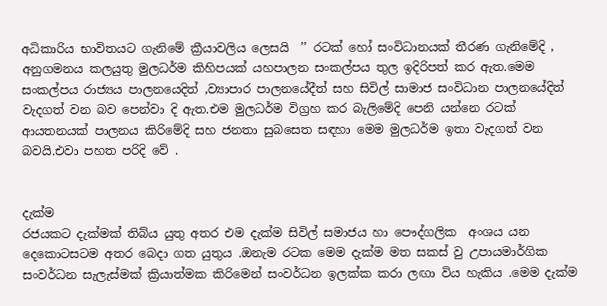අධිකාරිය භාවිතයට ගැනිමේ ක්‍රීයාවලිය ලෙසයි  ’’ රටක් හෝ සංවිධානයක් තීරණ ගැනිමේදි , අනුගමනය කලයුතු මුලධර්ම කිහිපයක් යහපාලන සංකල්පය තුල ඉදිරිපත් කර ඇත.මෙම සංකල්පය රාජ්‍යය පාලනයෙදිත් ,ව්‍යාපාර පාලනයේදීත් සහ සිවිල් සාමාජ සංවිධාන පාලනයේදිත්  වැදගත් වන බව පෙන්වා දි ඇත.එම මුලධර්ම විග්‍රහ කර බැලිමේදි පෙනි යන්නෙ රටක් ආයතනයක් පාලනය කිරිමේදි සහ ජනතා සුබසෙත සඳහා මෙම මුලධර්ම ඉතා වැදගත් වන බවයි.එවා පහත පරිදි වේ .


දැක්ම
රජයකට දැක්මක් තිබ්ය යුතු අතර එම දැක්ම සිවිල් සමාජය හා පෞද්ගලික  අංශය යන දෙකොටසටම අතර බෙදා ගත යුතුය .ඔනැම රටක මෙම දැක්ම මත සකස් වු උපායමාර්ගික සංවර්ධන සැලැස්මක් ක්‍රියාත්මක කිරිමෙන් සංවර්ධන ඉලක්ක කරා ලඟා විය හැකිය .මෙම දැක්ම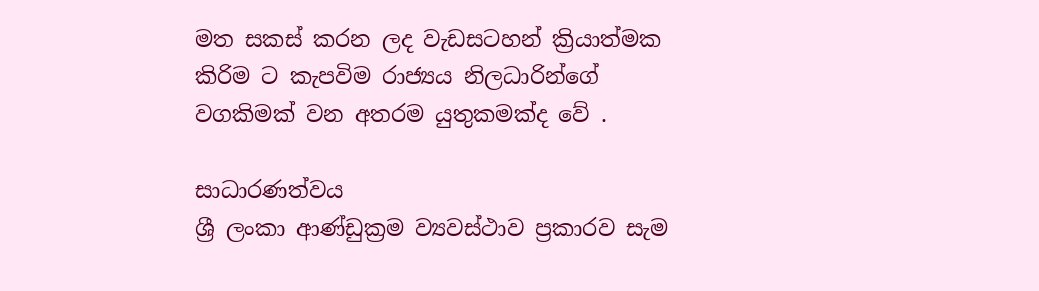මත සකස් කරන ලද වැඩසටහන් ක්‍රියාත්මක කිරිම ට කැපවිම රාජ්‍යය නිලධාරින්ගේ වගකිමක් වන අතරම යුතුකමක්ද වේ .

සාධාරණත්වය
ශ්‍රී ලංකා ආණ්ඩුක්‍රම ව්‍යවස්ථාව ප්‍රකාරව සැම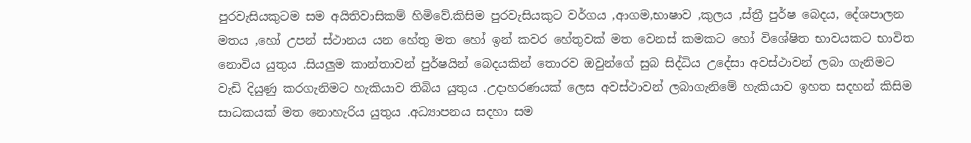පුරවැසියකුටම සම අයිතිවාසිකම් හිමිවේ.කිසිම පුරවැසියකුට වර්ගය ,ආගම,භාෂාව ,කුලය ,ස්ත්‍රී පුර්ෂ බෙදය, දේශපාලන මතය ,හෝ උපන් ස්ථානය යන හේතු මත හෝ ඉන් කවර හේතුවක් මත වෙනස් කමකට හෝ විශේෂිත භාවයකට භාවිත නොවිය යුතුය .සියලුම කාන්තාවන් පුර්ෂයින් බෙදයකින් තොරව ඔවුන්ගේ සුබ සිද්ධිය උදේසා අවස්ථාවන් ලබා ගැනිමට වැඩි දියුණු කරගැනිමට හැකියාව තිබිය යුතුය .උදාහරණයක් ලෙස අවස්ථාවන් ලබාගැනිමේ හැකියාව ඉහත සදහන් කිසිම සාධකයක් මත නොහැරිය යුතුය .අධ්‍යාපනය සදහා සම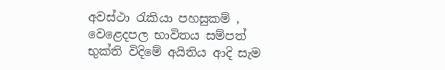අවස්ථා රැකියා පහසුකම් , වෙළෙදපල භාවිතය සම්පත් භුක්ති විදිමේ අයිතිය ආදි සැම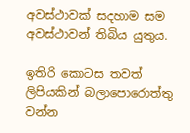අවස්ථාවක් සදහාම සම අවස්ථාවන් තිබිය යුතුය.

ඉතිරි කොටස තවත් ලිපියකින් බලාපොරොත්තු වන්න